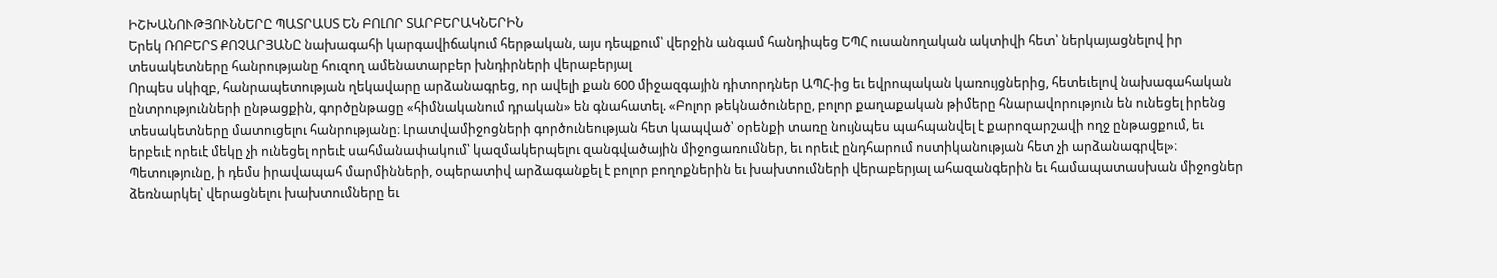ԻՇԽԱՆՈՒԹՅՈՒՆՆԵՐԸ ՊԱՏՐԱՍՏ ԵՆ ԲՈԼՈՐ ՏԱՐԲԵՐԱԿՆԵՐԻՆ
Երեկ ՌՈԲԵՐՏ ՔՈՉԱՐՅԱՆԸ նախագահի կարգավիճակում հերթական, այս դեպքում՝ վերջին անգամ հանդիպեց ԵՊՀ ուսանողական ակտիվի հետ՝ ներկայացնելով իր տեսակետները հանրությանը հուզող ամենատարբեր խնդիրների վերաբերյալ
Որպես սկիզբ, հանրապետության ղեկավարը արձանագրեց, որ ավելի քան 600 միջազգային դիտորդներ ԱՊՀ-ից եւ եվրոպական կառույցներից, հետեւելով նախագահական ընտրությունների ընթացքին, գործընթացը «հիմնականում դրական» են գնահատել. «Բոլոր թեկնածուները, բոլոր քաղաքական թիմերը հնարավորություն են ունեցել իրենց տեսակետները մատուցելու հանրությանը։ Լրատվամիջոցների գործունեության հետ կապված՝ օրենքի տառը նույնպես պահպանվել է քարոզարշավի ողջ ընթացքում, եւ երբեւէ որեւէ մեկը չի ունեցել որեւէ սահմանափակում՝ կազմակերպելու զանգվածային միջոցառումներ, եւ որեւէ ընդհարում ոստիկանության հետ չի արձանագրվել»։
Պետությունը, ի դեմս իրավապահ մարմինների, օպերատիվ արձագանքել է բոլոր բողոքներին եւ խախտումների վերաբերյալ ահազանգերին եւ համապատասխան միջոցներ ձեռնարկել՝ վերացնելու խախտումները եւ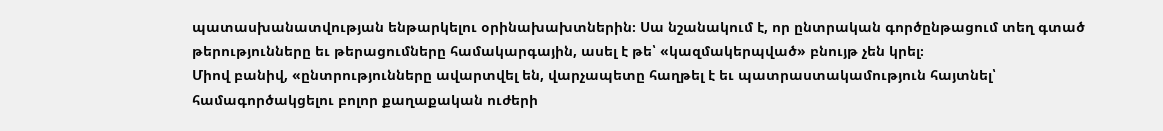պատասխանատվության ենթարկելու օրինախախտներին։ Սա նշանակում է, որ ընտրական գործընթացում տեղ գտած թերությունները եւ թերացումները համակարգային, ասել է թե՝ «կազմակերպված» բնույթ չեն կրել։
Միով բանիվ, «ընտրությունները ավարտվել են, վարչապետը հաղթել է եւ պատրաստակամություն հայտնել՝ համագործակցելու բոլոր քաղաքական ուժերի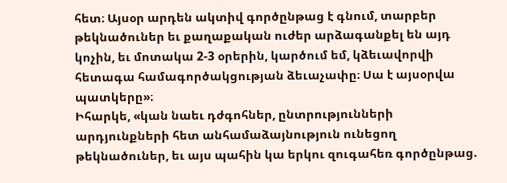հետ։ Այսօր արդեն ակտիվ գործընթաց է գնում, տարբեր թեկնածուներ եւ քաղաքական ուժեր արձագանքել են այդ կոչին, եւ մոտակա 2-3 օրերին, կարծում եմ, կձեւավորվի հետագա համագործակցության ձեւաչափը։ Սա է այսօրվա պատկերը»։
Իհարկե, «կան նաեւ դժգոհներ, ընտրությունների արդյունքների հետ անհամաձայնություն ունեցող թեկնածուներ, եւ այս պահին կա երկու զուգահեռ գործընթաց.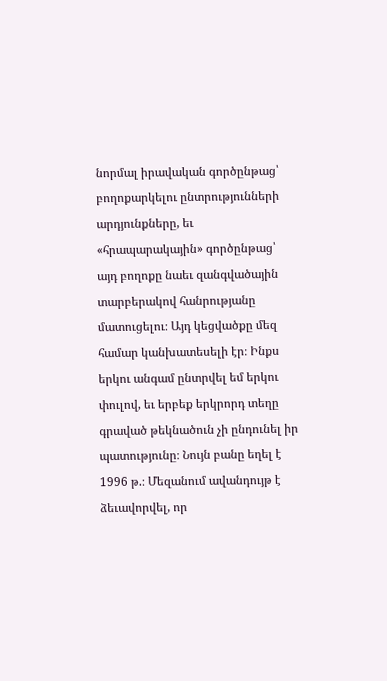նորմալ իրավական գործընթաց՝ բողոքարկելու ընտրությունների արդյունքները, եւ «հրապարակային» գործընթաց՝ այդ բողոքը նաեւ զանգվածային տարբերակով հանրությանը մատուցելու։ Այդ կեցվածքը մեզ համար կանխատեսելի էր։ Ինքս երկու անգամ ընտրվել եմ երկու փուլով, եւ երբեք երկրորդ տեղը գրաված թեկնածուն չի ընդունել իր պատությունը։ Նույն բանը եղել է 1996 թ.։ Մեզանում ավանդույթ է ձեւավորվել, որ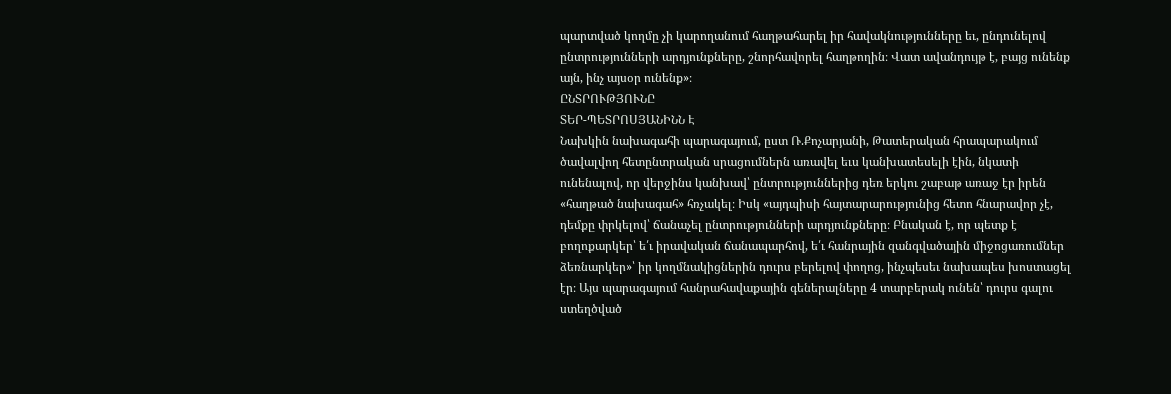պարտված կողմը չի կարողանում հաղթահարել իր հավակնությունները եւ, ընդունելով ընտրությունների արդյունքները, շնորհավորել հաղթողին։ Վատ ավանդույթ է, բայց ունենք այն, ինչ այսօր ունենք»։
ԸՆՏՐՈՒԹՅՈՒՆԸ
ՏԵՐ-ՊԵՏՐՈՍՅԱՆԻՆՆ Է
Նախկին նախագահի պարագայում, ըստ Ռ.Քոչարյանի, Թատերական հրապարակում ծավալվող հետընտրական սրացումներն առավել եւս կանխատեսելի էին, նկատի ունենալով, որ վերջինս կանխավ՝ ընտրություններից դեռ երկու շաբաթ առաջ էր իրեն «հաղթած նախագահ» հռչակել։ Իսկ «այդպիսի հայտարարությունից հետո հնարավոր չէ, դեմքը փրկելով՝ ճանաչել ընտրությունների արդյունքները։ Բնական է, որ պետք է բողոքարկեր՝ ե՛ւ իրավական ճանապարհով, ե՛ւ հանրային զանգվածային միջոցառումներ ձեռնարկեր»՝ իր կողմնակիցներին դուրս բերելով փողոց, ինչպեսեւ նախապես խոստացել էր։ Այս պարագայում հանրահավաքային գեներալները 4 տարբերակ ունեն՝ դուրս գալու ստեղծված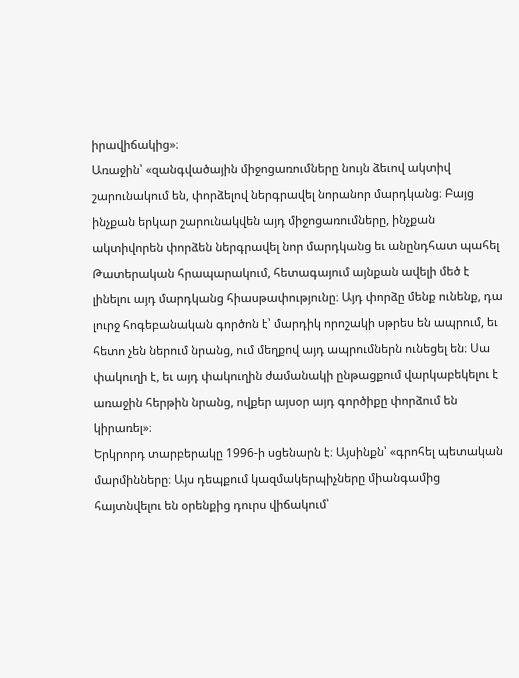իրավիճակից»։
Առաջին՝ «զանգվածային միջոցառումները նույն ձեւով ակտիվ շարունակում են, փորձելով ներգրավել նորանոր մարդկանց։ Բայց ինչքան երկար շարունակվեն այդ միջոցառումները, ինչքան ակտիվորեն փորձեն ներգրավել նոր մարդկանց եւ անընդհատ պահել Թատերական հրապարակում, հետագայում այնքան ավելի մեծ է լինելու այդ մարդկանց հիասթափությունը։ Այդ փորձը մենք ունենք, դա լուրջ հոգեբանական գործոն է՝ մարդիկ որոշակի սթրես են ապրում, եւ հետո չեն ներում նրանց, ում մեղքով այդ ապրումներն ունեցել են։ Սա փակուղի է, եւ այդ փակուղին ժամանակի ընթացքում վարկաբեկելու է առաջին հերթին նրանց, ովքեր այսօր այդ գործիքը փորձում են կիրառել»։
Երկրորդ տարբերակը 1996-ի սցենարն է։ Այսինքն՝ «գրոհել պետական մարմինները։ Այս դեպքում կազմակերպիչները միանգամից հայտնվելու են օրենքից դուրս վիճակում՝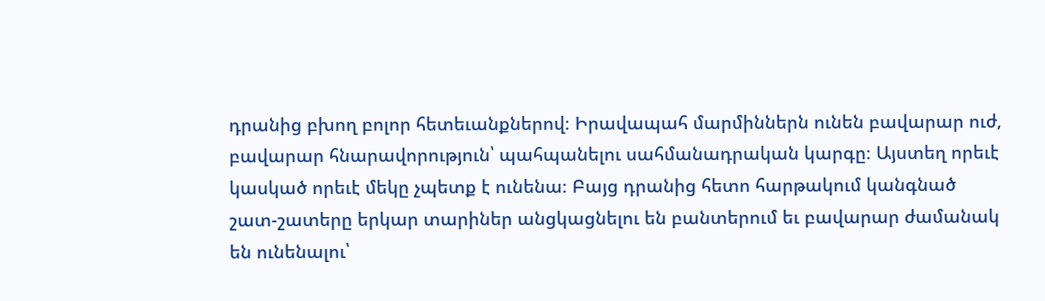դրանից բխող բոլոր հետեւանքներով։ Իրավապահ մարմիններն ունեն բավարար ուժ, բավարար հնարավորություն՝ պահպանելու սահմանադրական կարգը։ Այստեղ որեւէ կասկած որեւէ մեկը չպետք է ունենա։ Բայց դրանից հետո հարթակում կանգնած շատ-շատերը երկար տարիներ անցկացնելու են բանտերում եւ բավարար ժամանակ են ունենալու՝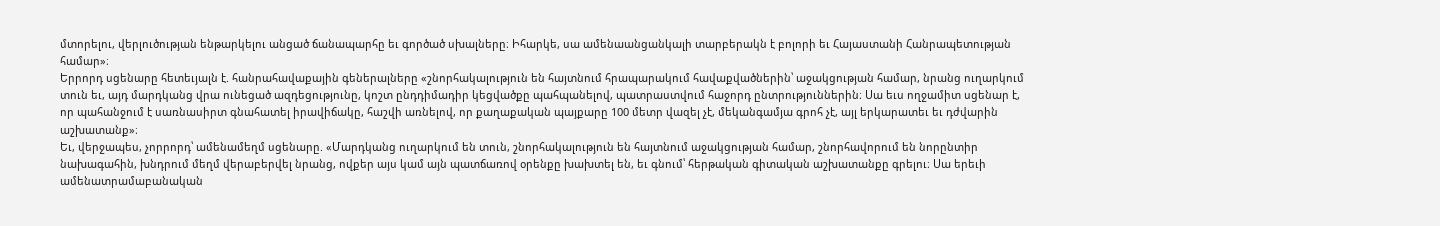մտորելու, վերլուծության ենթարկելու անցած ճանապարհը եւ գործած սխալները։ Իհարկե, սա ամենաանցանկալի տարբերակն է բոլորի եւ Հայաստանի Հանրապետության համար»։
Երրորդ սցենարը հետեւյալն է. հանրահավաքային գեներալները «շնորհակալություն են հայտնում հրապարակում հավաքվածներին՝ աջակցության համար, նրանց ուղարկում տուն եւ, այդ մարդկանց վրա ունեցած ազդեցությունը, կոշտ ընդդիմադիր կեցվածքը պահպանելով, պատրաստվում հաջորդ ընտրություններին։ Սա եւս ողջամիտ սցենար է, որ պահանջում է սառնասիրտ գնահատել իրավիճակը, հաշվի առնելով, որ քաղաքական պայքարը 100 մետր վազել չէ, մեկանգամյա գրոհ չէ, այլ երկարատեւ եւ դժվարին աշխատանք»։
Եւ, վերջապես, չորրորդ՝ ամենամեղմ սցենարը. «Մարդկանց ուղարկում են տուն, շնորհակալություն են հայտնում աջակցության համար, շնորհավորում են նորընտիր նախագահին, խնդրում մեղմ վերաբերվել նրանց, ովքեր այս կամ այն պատճառով օրենքը խախտել են, եւ գնում՝ հերթական գիտական աշխատանքը գրելու։ Սա երեւի ամենատրամաբանական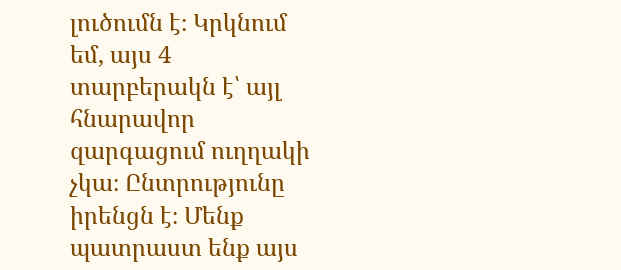լուծումն է։ Կրկնում եմ, այս 4 տարբերակն է՝ այլ հնարավոր զարգացում ուղղակի չկա։ Ընտրությունը իրենցն է։ Մենք պատրաստ ենք այս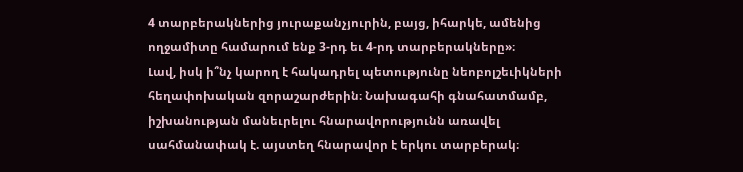4 տարբերակներից յուրաքանչյուրին, բայց, իհարկե, ամենից ողջամիտը համարում ենք 3-րդ եւ 4-րդ տարբերակները»։
Լավ, իսկ ի՞նչ կարող է հակադրել պետությունը նեոբոլշեւիկների հեղափոխական զորաշարժերին։ Նախագահի գնահատմամբ, իշխանության մանեւրելու հնարավորությունն առավել սահմանափակ է. այստեղ հնարավոր է երկու տարբերակ։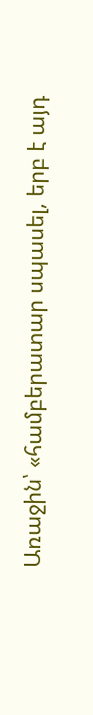Առաջին՝ «համբերատար սպասել, երբ է այդ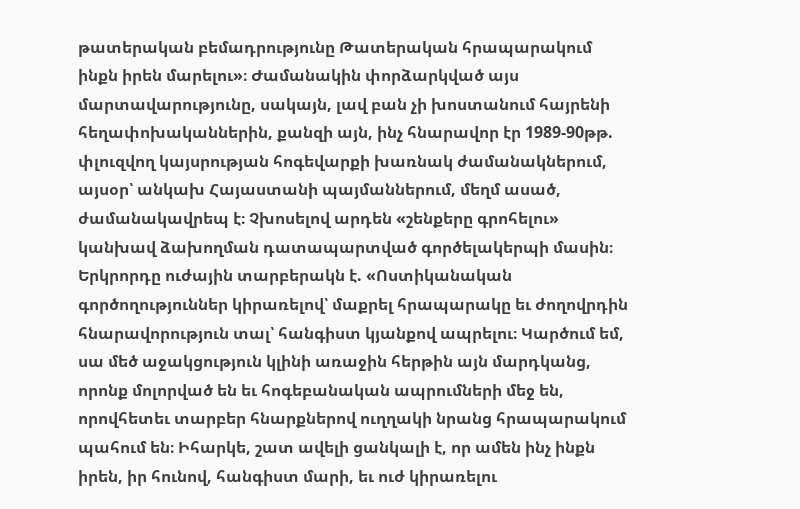թատերական բեմադրությունը Թատերական հրապարակում ինքն իրեն մարելու»։ Ժամանակին փորձարկված այս մարտավարությունը, սակայն, լավ բան չի խոստանում հայրենի հեղափոխականներին, քանզի այն, ինչ հնարավոր էր 1989-90թթ. փլուզվող կայսրության հոգեվարքի խառնակ ժամանակներում, այսօր՝ անկախ Հայաստանի պայմաններում, մեղմ ասած, ժամանակավրեպ է։ Չխոսելով արդեն «շենքերը գրոհելու» կանխավ ձախողման դատապարտված գործելակերպի մասին։
Երկրորդը ուժային տարբերակն է. «Ոստիկանական գործողություններ կիրառելով՝ մաքրել հրապարակը եւ ժողովրդին հնարավորություն տալ՝ հանգիստ կյանքով ապրելու։ Կարծում եմ, սա մեծ աջակցություն կլինի առաջին հերթին այն մարդկանց, որոնք մոլորված են եւ հոգեբանական ապրումների մեջ են, որովհետեւ տարբեր հնարքներով ուղղակի նրանց հրապարակում պահում են։ Իհարկե, շատ ավելի ցանկալի է, որ ամեն ինչ ինքն իրեն, իր հունով, հանգիստ մարի, եւ ուժ կիրառելու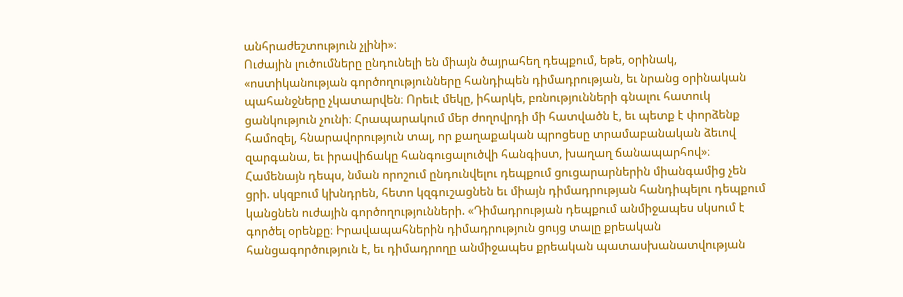անհրաժեշտություն չլինի»։
Ուժային լուծումները ընդունելի են միայն ծայրահեղ դեպքում, եթե, օրինակ, «ոստիկանության գործողությունները հանդիպեն դիմադրության, եւ նրանց օրինական պահանջները չկատարվեն։ Որեւէ մեկը, իհարկե, բռնությունների գնալու հատուկ ցանկություն չունի։ Հրապարակում մեր ժողովրդի մի հատվածն է, եւ պետք է փորձենք համոզել, հնարավորություն տալ, որ քաղաքական պրոցեսը տրամաբանական ձեւով զարգանա, եւ իրավիճակը հանգուցալուծվի հանգիստ, խաղաղ ճանապարհով»։
Համենայն դեպս, նման որոշում ընդունվելու դեպքում ցուցարարներին միանգամից չեն ցրի. սկզբում կխնդրեն, հետո կզգուշացնեն եւ միայն դիմադրության հանդիպելու դեպքում կանցնեն ուժային գործողությունների. «Դիմադրության դեպքում անմիջապես սկսում է գործել օրենքը։ Իրավապահներին դիմադրություն ցույց տալը քրեական հանցագործություն է, եւ դիմադրողը անմիջապես քրեական պատասխանատվության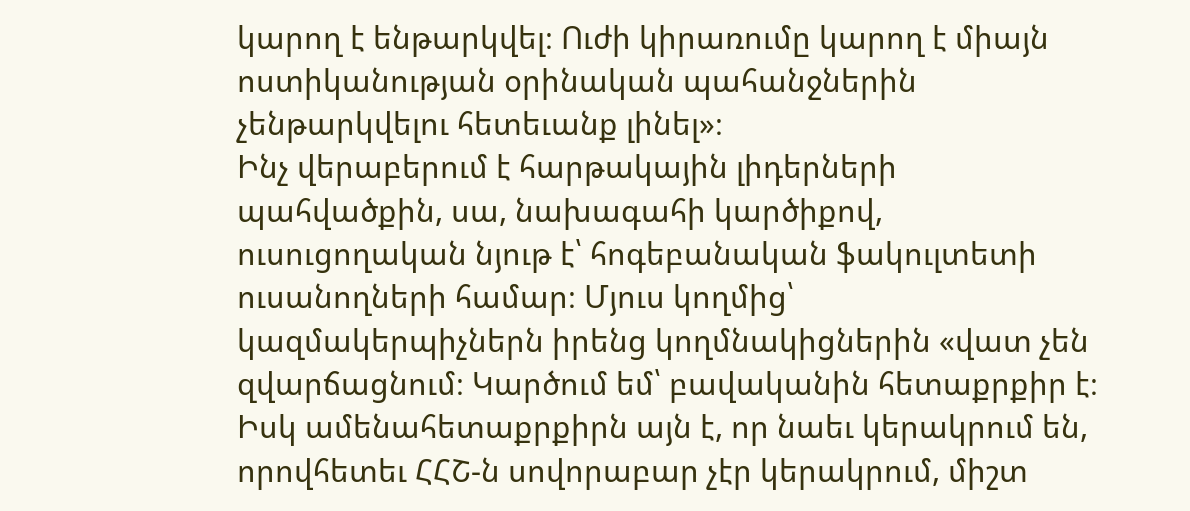կարող է ենթարկվել։ Ուժի կիրառումը կարող է միայն ոստիկանության օրինական պահանջներին չենթարկվելու հետեւանք լինել»։
Ինչ վերաբերում է հարթակային լիդերների պահվածքին, սա, նախագահի կարծիքով, ուսուցողական նյութ է՝ հոգեբանական ֆակուլտետի ուսանողների համար։ Մյուս կողմից՝ կազմակերպիչներն իրենց կողմնակիցներին «վատ չեն զվարճացնում։ Կարծում եմ՝ բավականին հետաքրքիր է։ Իսկ ամենահետաքրքիրն այն է, որ նաեւ կերակրում են, որովհետեւ ՀՀՇ-ն սովորաբար չէր կերակրում, միշտ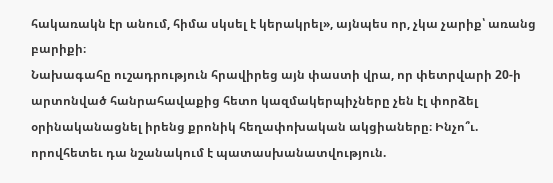հակառակն էր անում, հիմա սկսել է կերակրել», այնպես որ, չկա չարիք՝ առանց բարիքի։
Նախագահը ուշադրություն հրավիրեց այն փաստի վրա, որ փետրվարի 20-ի արտոնված հանրահավաքից հետո կազմակերպիչները չեն էլ փորձել օրինականացնել իրենց քրոնիկ հեղափոխական ակցիաները։ Ինչո՞ւ. որովհետեւ դա նշանակում է պատասխանատվություն.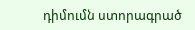դիմումն ստորագրած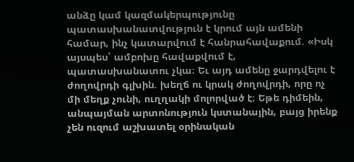անձը կամ կազմակերպությունը պատասխանատվություն է կրում այն ամենի համար, ինչ կատարվում է հանրահավաքում. «Իսկ այսպես՝ ամբոխը հավաքվում է, պատասխանատու չկա։ Եւ այդ ամենը ջարդվելու է ժողովրդի գլխին. խեղճ ու կրակ ժողովրդի, որը ոչ մի մեղք չունի, ուղղակի մոլորված է։ Եթե դիմեին, անպայման արտոնություն կստանային, բայց իրենք չեն ուզում աշխատել օրինական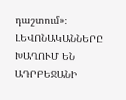դաշտում»։
ԼԵՎՈՆԱԿԱՆՆԵՐԸ ԽԱՂՈՒՄ ԵՆ ԱԴՐԲԵՋԱՆԻ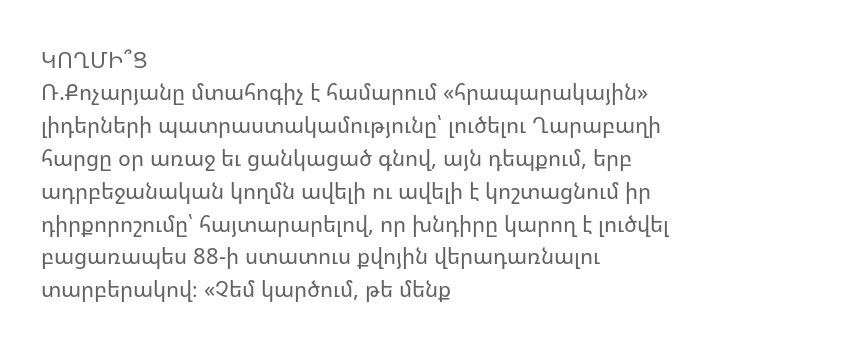ԿՈՂՄԻ՞Ց
Ռ.Քոչարյանը մտահոգիչ է համարում «հրապարակային» լիդերների պատրաստակամությունը՝ լուծելու Ղարաբաղի հարցը օր առաջ եւ ցանկացած գնով, այն դեպքում, երբ ադրբեջանական կողմն ավելի ու ավելի է կոշտացնում իր դիրքորոշումը՝ հայտարարելով, որ խնդիրը կարող է լուծվել բացառապես 88-ի ստատուս քվոյին վերադառնալու տարբերակով։ «Չեմ կարծում, թե մենք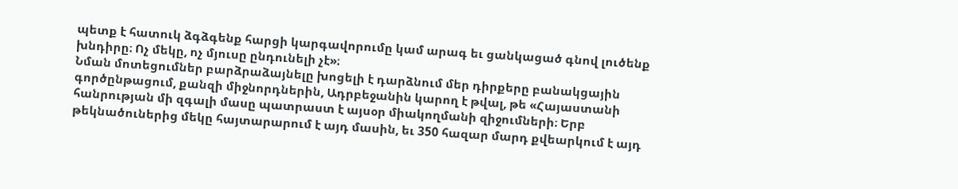պետք է հատուկ ձգձգենք հարցի կարգավորումը կամ արագ եւ ցանկացած գնով լուծենք խնդիրը։ Ոչ մեկը, ոչ մյուսը ընդունելի չէ»։
Նման մոտեցումներ բարձրաձայնելը խոցելի է դարձնում մեր դիրքերը բանակցային գործընթացում, քանզի միջնորդներին, Ադրբեջանին կարող է թվալ, թե «Հայաստանի հանրության մի զգալի մասը պատրաստ է այսօր միակողմանի զիջումների։ Երբ թեկնածուներից մեկը հայտարարում է այդ մասին, եւ 350 հազար մարդ քվեարկում է այդ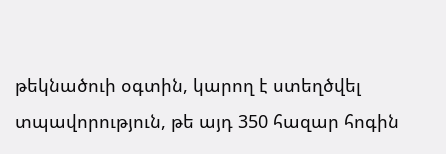թեկնածուի օգտին, կարող է ստեղծվել տպավորություն, թե այդ 350 հազար հոգին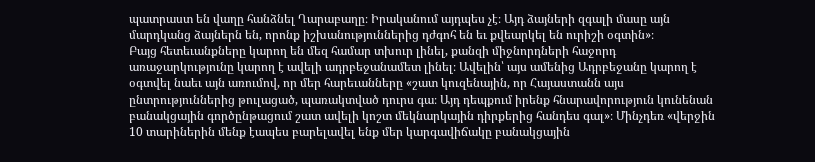պատրաստ են վաղը հանձնել Ղարաբաղը։ Իրականում այդպես չէ։ Այդ ձայների զգալի մասը այն մարդկանց ձայներն են, որոնք իշխանություններից դժգոհ են եւ քվեարկել են ուրիշի օգտին»։
Բայց հետեւանքները կարող են մեզ համար տխուր լինել, քանզի միջնորդների հաջորդ առաջարկությունը կարող է ավելի ադրբեջանամետ լինել։ Ավելին՝ այս ամենից Ադրբեջանը կարող է օգտվել նաեւ այն առումով, որ մեր հարեւանները «շատ կուզենային, որ Հայաստանն այս ընտրություններից թուլացած, պառակտված դուրս գա։ Այդ դեպքում իրենք հնարավորություն կունենան բանակցային գործընթացում շատ ավելի կոշտ մեկնարկային դիրքերից հանդես գալ»։ Մինչդեռ «վերջին 10 տարիներին մենք էապես բարելավել ենք մեր կարգավիճակը բանակցային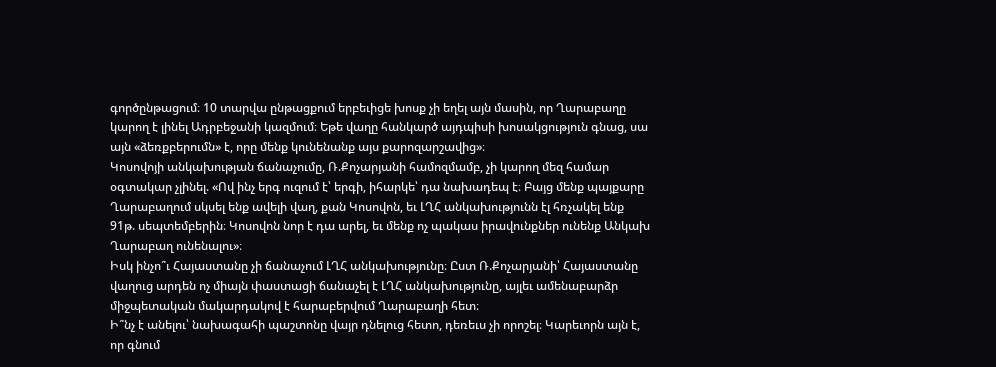գործընթացում։ 10 տարվա ընթացքում երբեւիցե խոսք չի եղել այն մասին, որ Ղարաբաղը կարող է լինել Ադրբեջանի կազմում։ Եթե վաղը հանկարծ այդպիսի խոսակցություն գնաց, սա այն «ձեռքբերումն» է, որը մենք կունենանք այս քարոզարշավից»։
Կոսովոյի անկախության ճանաչումը, Ռ.Քոչարյանի համոզմամբ, չի կարող մեզ համար օգտակար չլինել. «Ով ինչ երգ ուզում է՝ երգի, իհարկե՝ դա նախադեպ է։ Բայց մենք պայքարը Ղարաբաղում սկսել ենք ավելի վաղ, քան Կոսովոն, եւ ԼՂՀ անկախությունն էլ հռչակել ենք 91թ. սեպտեմբերին։ Կոսովոն նոր է դա արել, եւ մենք ոչ պակաս իրավունքներ ունենք Անկախ Ղարաբաղ ունենալու»։
Իսկ ինչո՞ւ Հայաստանը չի ճանաչում ԼՂՀ անկախությունը։ Ըստ Ռ.Քոչարյանի՝ Հայաստանը վաղուց արդեն ոչ միայն փաստացի ճանաչել է ԼՂՀ անկախությունը, այլեւ ամենաբարձր միջպետական մակարդակով է հարաբերվում Ղարաբաղի հետ։
Ի՞նչ է անելու՝ նախագահի պաշտոնը վայր դնելուց հետո, դեռեւս չի որոշել։ Կարեւորն այն է, որ գնում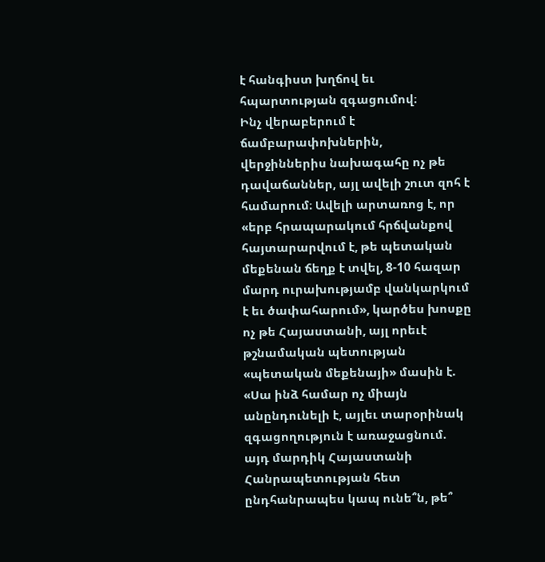է հանգիստ խղճով եւ հպարտության զգացումով։
Ինչ վերաբերում է ճամբարափոխներին, վերջիններիս նախագահը ոչ թե դավաճաններ, այլ ավելի շուտ զոհ է համարում։ Ավելի արտառոց է, որ «երբ հրապարակում հրճվանքով հայտարարվում է, թե պետական մեքենան ճեղք է տվել, 8-10 հազար մարդ ուրախությամբ վանկարկում է եւ ծափահարում», կարծես խոսքը ոչ թե Հայաստանի, այլ որեւէ թշնամական պետության «պետական մեքենայի» մասին է. «Սա ինձ համար ոչ միայն անընդունելի է, այլեւ տարօրինակ զգացողություն է առաջացնում. այդ մարդիկ Հայաստանի Հանրապետության հետ ընդհանրապես կապ ունե՞ն, թե՞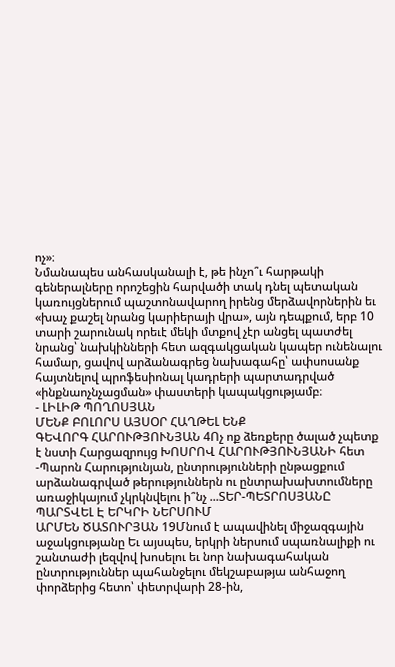ոչ»։
Նմանապես անհասկանալի է, թե ինչո՞ւ հարթակի գեներալները որոշեցին հարվածի տակ դնել պետական կառույցներում պաշտոնավարող իրենց մերձավորներին եւ «խաչ քաշել նրանց կարիերայի վրա», այն դեպքում, երբ 10 տարի շարունակ որեւէ մեկի մտքով չէր անցել պատժել նրանց՝ նախկինների հետ ազգակցական կապեր ունենալու համար, ցավով արձանագրեց նախագահը՝ ափսոսանք հայտնելով պրոֆեսիոնալ կադրերի պարտադրված «ինքնաոչնչացման» փաստերի կապակցությամբ։
- ԼԻԼԻԹ ՊՈՂՈՍՅԱՆ
ՄԵՆՔ ԲՈԼՈՐՍ ԱՅՍՕՐ ՀԱՂԹԵԼ ԵՆՔ
ԳԵՎՈՐԳ ՀԱՐՈՒԹՅՈՒՆՅԱՆ 4Ոչ ոք ձեռքերը ծալած չպետք է նստի Հարցազրույց ԽՈՍՐՈՎ ՀԱՐՈՒԹՅՈՒՆՅԱՆԻ հետ -Պարոն Հարությունյան, ընտրությունների ընթացքում արձանագրված թերություններն ու ընտրախախտումները առաջիկայում չկրկնվելու ի՞նչ ...ՏԵՐ-ՊԵՏՐՈՍՅԱՆԸ ՊԱՐՏՎԵԼ Է ԵՐԿՐԻ ՆԵՐՍՈՒՄ
ԱՐՄԵՆ ԾԱՏՈՒՐՅԱՆ 19Մնում է ապավինել միջազգային աջակցությանը Եւ այսպես, երկրի ներսում սպառնալիքի ու շանտաժի լեզվով խոսելու եւ նոր նախագահական ընտրություններ պահանջելու մեկշաբաթյա անհաջող փորձերից հետո՝ փետրվարի 28-ին,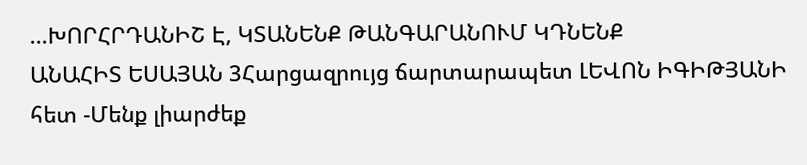...ԽՈՐՀՐԴԱՆԻՇ Է, ԿՏԱՆԵՆՔ ԹԱՆԳԱՐԱՆՈՒՄ ԿԴՆԵՆՔ
ԱՆԱՀԻՏ ԵՍԱՅԱՆ 3Հարցազրույց ճարտարապետ ԼԵՎՈՆ ԻԳԻԹՅԱՆԻ հետ -Մենք լիարժեք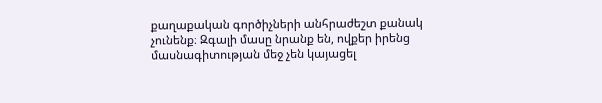քաղաքական գործիչների անհրաժեշտ քանակ չունենք։ Զգալի մասը նրանք են, ովքեր իրենց մասնագիտության մեջ չեն կայացել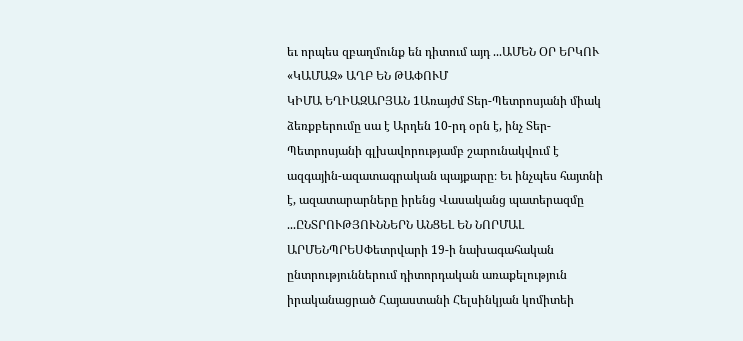եւ որպես զբաղմունք են դիտում այդ ...ԱՄԵՆ ՕՐ ԵՐԿՈՒ «ԿԱՄԱԶ» ԱՂԲ ԵՆ ԹԱՓՈՒՄ
ԿԻՄԱ ԵՂԻԱԶԱՐՅԱՆ 1Առայժմ Տեր-Պետրոսյանի միակ ձեռքբերումը սա է Արդեն 10-րդ օրն է, ինչ Տեր-Պետրոսյանի գլխավորությամբ շարունակվում է ազգային-ազատագրական պայքարը։ Եւ ինչպես հայտնի է, ազատարարները իրենց Վասականց պատերազմը ...ԸՆՏՐՈՒԹՅՈՒՆՆԵՐՆ ԱՆՑԵԼ ԵՆ ՆՈՐՄԱԼ
ԱՐՄԵՆՊՐԵՍՓետրվարի 19-ի նախագահական ընտրություններում դիտորդական առաքելություն իրականացրած Հայաստանի Հելսինկյան կոմիտեի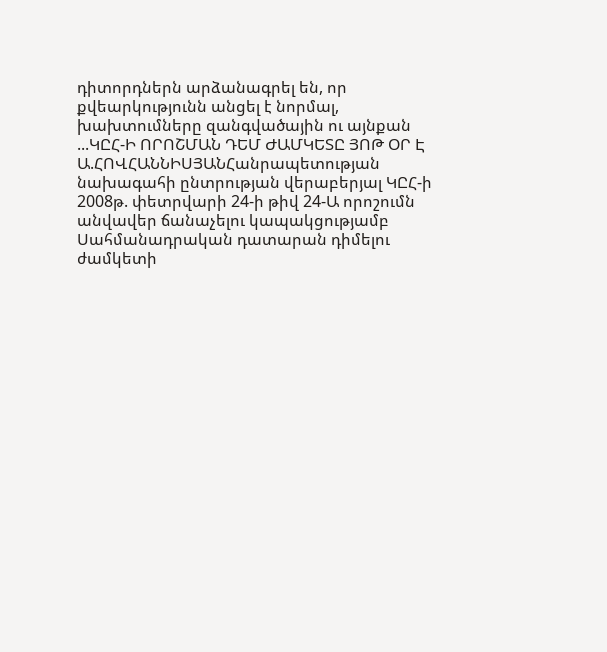դիտորդներն արձանագրել են, որ քվեարկությունն անցել է նորմալ, խախտումները զանգվածային ու այնքան ...ԿԸՀ-Ի ՈՐՈՇՄԱՆ ԴԵՄ ԺԱՄԿԵՏԸ ՅՈԹ ՕՐ Է
Ա.ՀՈՎՀԱՆՆԻՍՅԱՆՀանրապետության նախագահի ընտրության վերաբերյալ ԿԸՀ-ի 2008թ. փետրվարի 24-ի թիվ 24-Ա որոշումն անվավեր ճանաչելու կապակցությամբ Սահմանադրական դատարան դիմելու ժամկետի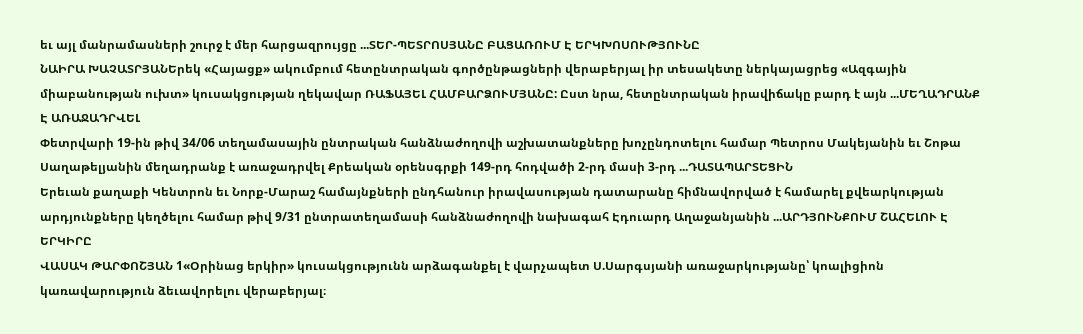եւ այլ մանրամասների շուրջ է մեր հարցազրույցը ...ՏԵՐ-ՊԵՏՐՈՍՅԱՆԸ ԲԱՑԱՌՈՒՄ Է ԵՐԿԽՈՍՈՒԹՅՈՒՆԸ
ՆԱԻՐԱ ԽԱՉԱՏՐՅԱՆԵրեկ «Հայացք» ակումբում հետընտրական գործընթացների վերաբերյալ իր տեսակետը ներկայացրեց «Ազգային միաբանության ուխտ» կուսակցության ղեկավար ՌԱՖԱՅԵԼ ՀԱՄԲԱՐՁՈՒՄՅԱՆԸ: Ըստ նրա, հետընտրական իրավիճակը բարդ է այն ...ՄԵՂԱԴՐԱՆՔ Է ԱՌԱՋԱԴՐՎԵԼ
Փետրվարի 19-ին թիվ 34/06 տեղամասային ընտրական հանձնաժողովի աշխատանքները խոչընդոտելու համար Պետրոս Մակեյանին եւ Շոթա Սաղաթելյանին մեղադրանք է առաջադրվել Քրեական օրենսգրքի 149-րդ հոդվածի 2-րդ մասի 3-րդ ...ԴԱՏԱՊԱՐՏԵՑԻՆ
Երեւան քաղաքի Կենտրոն եւ Նորք-Մարաշ համայնքների ընդհանուր իրավասության դատարանը հիմնավորված է համարել քվեարկության արդյունքները կեղծելու համար թիվ 9/31 ընտրատեղամասի հանձնաժողովի նախագահ Էդուարդ Աղաջանյանին ...ԱՐԴՅՈՒՆՔՈՒՄ ՇԱՀԵԼՈՒ Է ԵՐԿԻՐԸ
ՎԱՍԱԿ ԹԱՐՓՈՇՅԱՆ 1«Օրինաց երկիր» կուսակցությունն արձագանքել է վարչապետ Ս.Սարգսյանի առաջարկությանը՝ կոալիցիոն կառավարություն ձեւավորելու վերաբերյալ։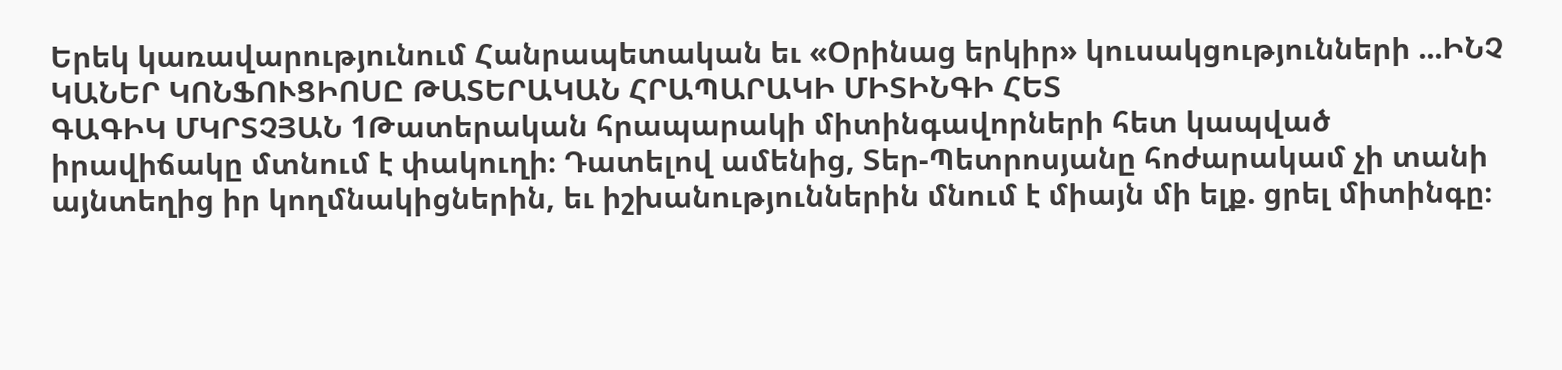Երեկ կառավարությունում Հանրապետական եւ «Օրինաց երկիր» կուսակցությունների ...ԻՆՉ ԿԱՆԵՐ ԿՈՆՖՈՒՑԻՈՍԸ ԹԱՏԵՐԱԿԱՆ ՀՐԱՊԱՐԱԿԻ ՄԻՏԻՆԳԻ ՀԵՏ
ԳԱԳԻԿ ՄԿՐՏՉՅԱՆ 1Թատերական հրապարակի միտինգավորների հետ կապված իրավիճակը մտնում է փակուղի։ Դատելով ամենից, Տեր-Պետրոսյանը հոժարակամ չի տանի այնտեղից իր կողմնակիցներին, եւ իշխանություններին մնում է միայն մի ելք. ցրել միտինգը։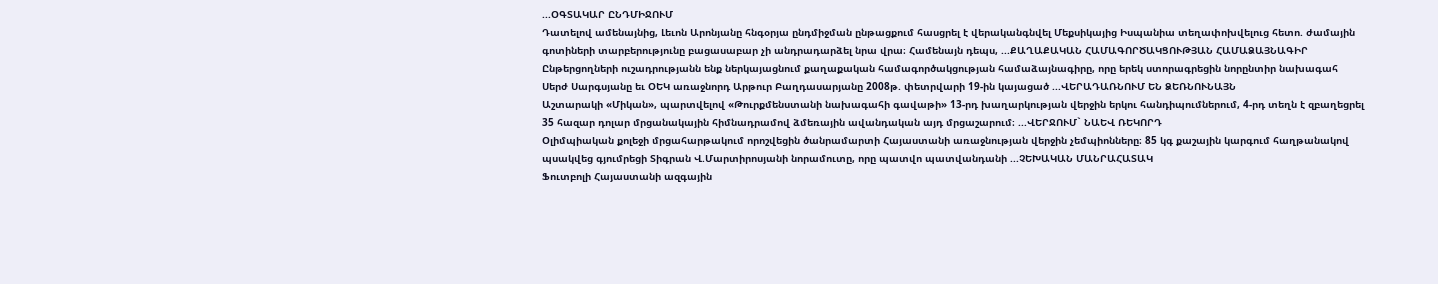...ՕԳՏԱԿԱՐ ԸՆԴՄԻՋՈՒՄ
Դատելով ամենայնից, Լեւոն Արոնյանը հնգօրյա ընդմիջման ընթացքում հասցրել է վերականգնվել Մեքսիկայից Իսպանիա տեղափոխվելուց հետո. ժամային գոտիների տարբերությունը բացասաբար չի անդրադարձել նրա վրա։ Համենայն դեպս, ...ՔԱՂԱՔԱԿԱՆ ՀԱՄԱԳՈՐԾԱԿՑՈՒԹՅԱՆ ՀԱՄԱՁԱՅՆԱԳԻՐ
Ընթերցողների ուշադրությանն ենք ներկայացնում քաղաքական համագործակցության համաձայնագիրը, որը երեկ ստորագրեցին նորընտիր նախագահ Սերժ Սարգսյանը եւ ՕԵԿ առաջնորդ Արթուր Բաղդասարյանը 2008թ. փետրվարի 19-ին կայացած ...ՎԵՐԱԴԱՌՆՈՒՄ ԵՆ ՁԵՌՆՈՒՆԱՅՆ
Աշտարակի «Միկան», պարտվելով «Թուրքմենստանի նախագահի գավաթի» 13-րդ խաղարկության վերջին երկու հանդիպումներում, 4-րդ տեղն է զբաղեցրել 35 հազար դոլար մրցանակային հիմնադրամով ձմեռային ավանդական այդ մրցաշարում։ ...ՎԵՐՋՈՒՄ` ՆԱԵՎ ՌԵԿՈՐԴ
Օլիմպիական քոլեջի մրցահարթակում որոշվեցին ծանրամարտի Հայաստանի առաջնության վերջին չեմպիոնները։ 85 կգ քաշային կարգում հաղթանակով պսակվեց գյումրեցի Տիգրան Վ.Մարտիրոսյանի նորամուտը, որը պատվո պատվանդանի ...ՉԵԽԱԿԱՆ ՄԱՆՐԱՀԱՏԱԿ
Ֆուտբոլի Հայաստանի ազգային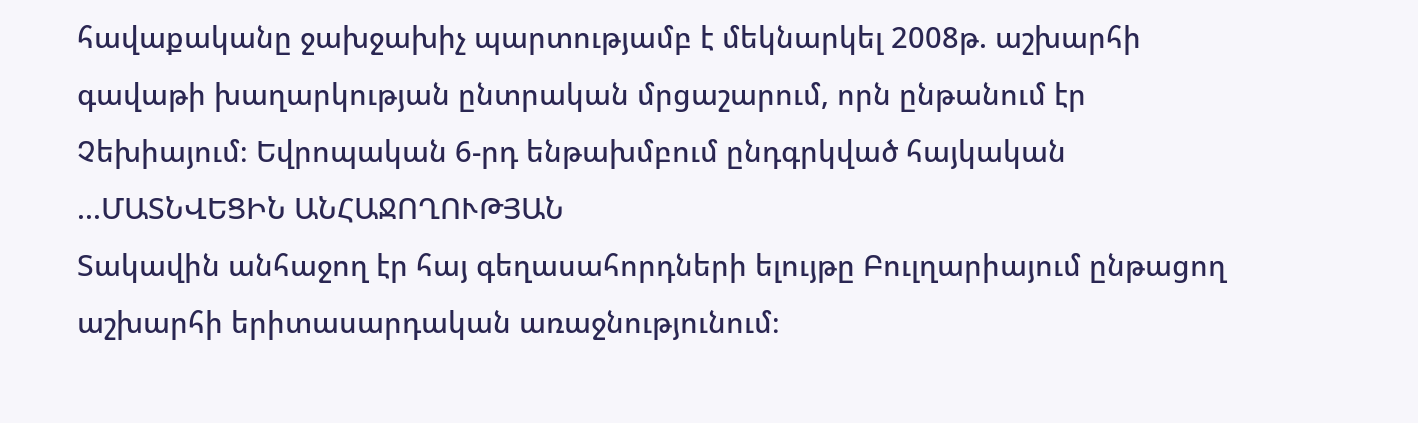հավաքականը ջախջախիչ պարտությամբ է մեկնարկել 2008թ. աշխարհի գավաթի խաղարկության ընտրական մրցաշարում, որն ընթանում էր Չեխիայում։ Եվրոպական 6-րդ ենթախմբում ընդգրկված հայկական ...ՄԱՏՆՎԵՑԻՆ ԱՆՀԱՋՈՂՈՒԹՅԱՆ
Տակավին անհաջող էր հայ գեղասահորդների ելույթը Բուլղարիայում ընթացող աշխարհի երիտասարդական առաջնությունում։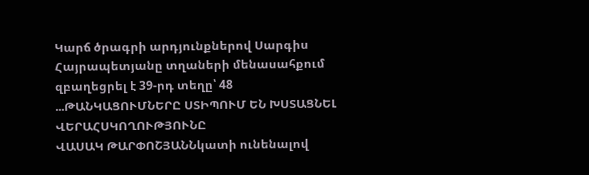Կարճ ծրագրի արդյունքներով Սարգիս Հայրապետյանը տղաների մենասահքում զբաղեցրել է 39-րդ տեղը՝ 48 ...ԹԱՆԿԱՑՈՒՄՆԵՐԸ ՍՏԻՊՈՒՄ ԵՆ ԽՍՏԱՑՆԵԼ ՎԵՐԱՀՍԿՈՂՈՒԹՅՈՒՆԸ
ՎԱՍԱԿ ԹԱՐՓՈՇՅԱՆՆկատի ունենալով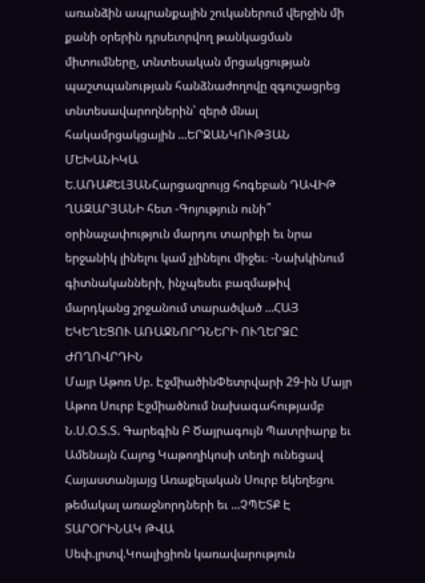առանձին ապրանքային շուկաներում վերջին մի քանի օրերին դրսեւորվող թանկացման միտումները, տնտեսական մրցակցության պաշտպանության հանձնաժողովը զգուշացրեց տնտեսավարողներին՝ զերծ մնալ հակամրցակցային ...ԵՐՋԱՆԿՈՒԹՅԱՆ ՄԵԽԱՆԻԿԱ
Ե.ԱՌԱՔԵԼՅԱՆՀարցազրույց հոգեբան ԴԱՎԻԹ ՂԱԶԱՐՅԱՆԻ հետ -Գոյություն ունի՞ օրինաչափություն մարդու տարիքի եւ նրա երջանիկ լինելու կամ չլինելու միջեւ։ -Նախկինում գիտնականների, ինչպեսեւ բազմաթիվ մարդկանց շրջանում տարածված ...ՀԱՅ ԵԿԵՂԵՑՈՒ ԱՌԱՋՆՈՐԴՆԵՐԻ ՈՒՂԵՐՁԸ ԺՈՂՈՎՐԴԻՆ
Մայր Աթոռ Սբ. ԷջմիածինՓետրվարի 29-ին Մայր Աթոռ Սուրբ Էջմիածնում նախագահությամբ Ն.Ս.Օ.Տ.Տ. Գարեգին Բ Ծայրագույն Պատրիարք եւ Ամենայն Հայոց Կաթողիկոսի տեղի ունեցավ Հայաստանյայց Առաքելական Սուրբ եկեղեցու թեմակալ առաջնորդների եւ ...ՉՊԵՏՔ Է ՏԱՐՕՐԻՆԱԿ ԹՎԱ
Սեփ.լրտվ.Կոալիցիոն կառավարություն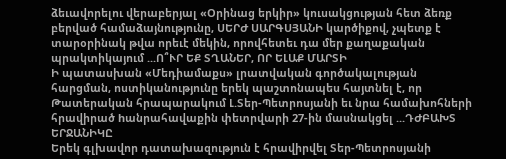ձեւավորելու վերաբերյալ «Օրինաց երկիր» կուսակցության հետ ձեռք բերված համաձայնությունը, ՍԵՐԺ ՍԱՐԳՍՅԱՆԻ կարծիքով, չպետք է տարօրինակ թվա որեւէ մեկին, որովհետեւ դա մեր քաղաքական պրակտիկայում ...Ո՞ՒՐ ԵՔ ՏՂԱՆԵՐ, ՈՐ ԵԼԱՔ ՄԱՐՏԻ
Ի պատասխան «Մեդիամաքս» լրատվական գործակալության հարցման, ոստիկանությունը երեկ պաշտոնապես հայտնել է, որ Թատերական հրապարակում Լ.Տեր-Պետրոսյանի եւ նրա համախոհների հրավիրած hանրահավաքին փետրվարի 27-ին մասնակցել ...ԴԺԲԱԽՏ ԵՐՋԱՆԻԿԸ
Երեկ գլխավոր դատախազություն է հրավիրվել Տեր-Պետրոսյանի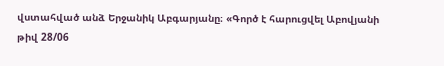վստահված անձ Երջանիկ Աբգարյանը։ «Գործ է հարուցվել Աբովյանի թիվ 28/06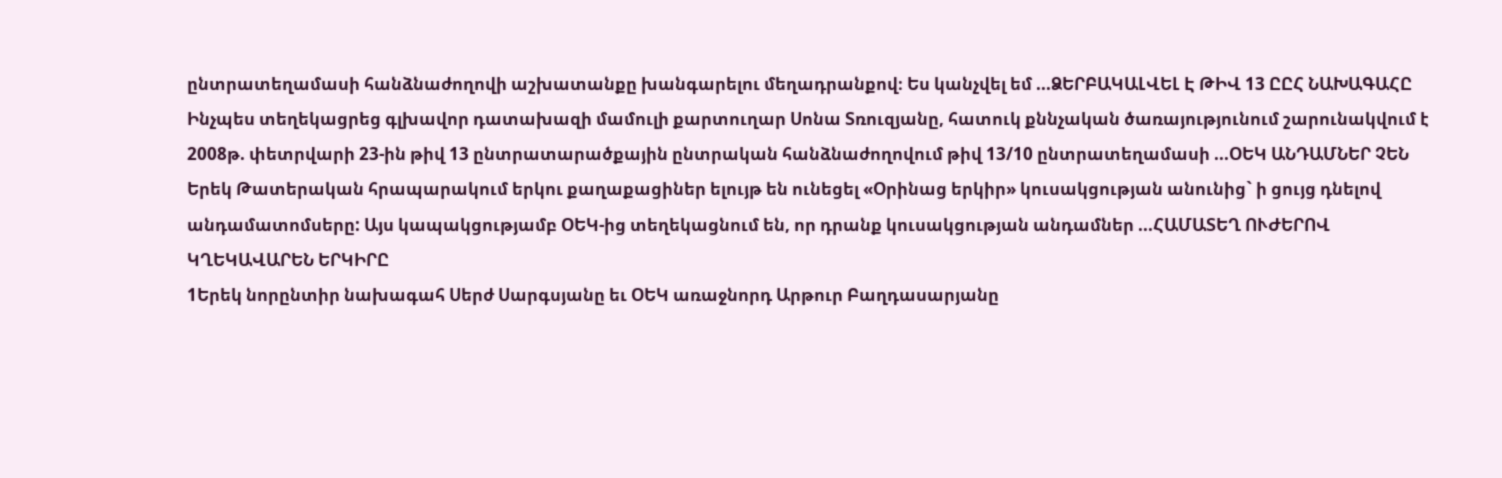ընտրատեղամասի հանձնաժողովի աշխատանքը խանգարելու մեղադրանքով։ Ես կանչվել եմ ...ՁԵՐԲԱԿԱԼՎԵԼ Է ԹԻՎ 13 ԸԸՀ ՆԱԽԱԳԱՀԸ
Ինչպես տեղեկացրեց գլխավոր դատախազի մամուլի քարտուղար Սոնա Տռուզյանը, հատուկ քննչական ծառայությունում շարունակվում է 2008թ. փետրվարի 23-ին թիվ 13 ընտրատարածքային ընտրական հանձնաժողովում թիվ 13/10 ընտրատեղամասի ...ՕԵԿ ԱՆԴԱՄՆԵՐ ՉԵՆ
Երեկ Թատերական հրապարակում երկու քաղաքացիներ ելույթ են ունեցել «Օրինաց երկիր» կուսակցության անունից` ի ցույց դնելով անդամատոմսերը: Այս կապակցությամբ ՕԵԿ-ից տեղեկացնում են, որ դրանք կուսակցության անդամներ ...ՀԱՄԱՏԵՂ ՈՒԺԵՐՈՎ ԿՂԵԿԱՎԱՐԵՆ ԵՐԿԻՐԸ
1Երեկ նորընտիր նախագահ Սերժ Սարգսյանը եւ ՕԵԿ առաջնորդ Արթուր Բաղդասարյանը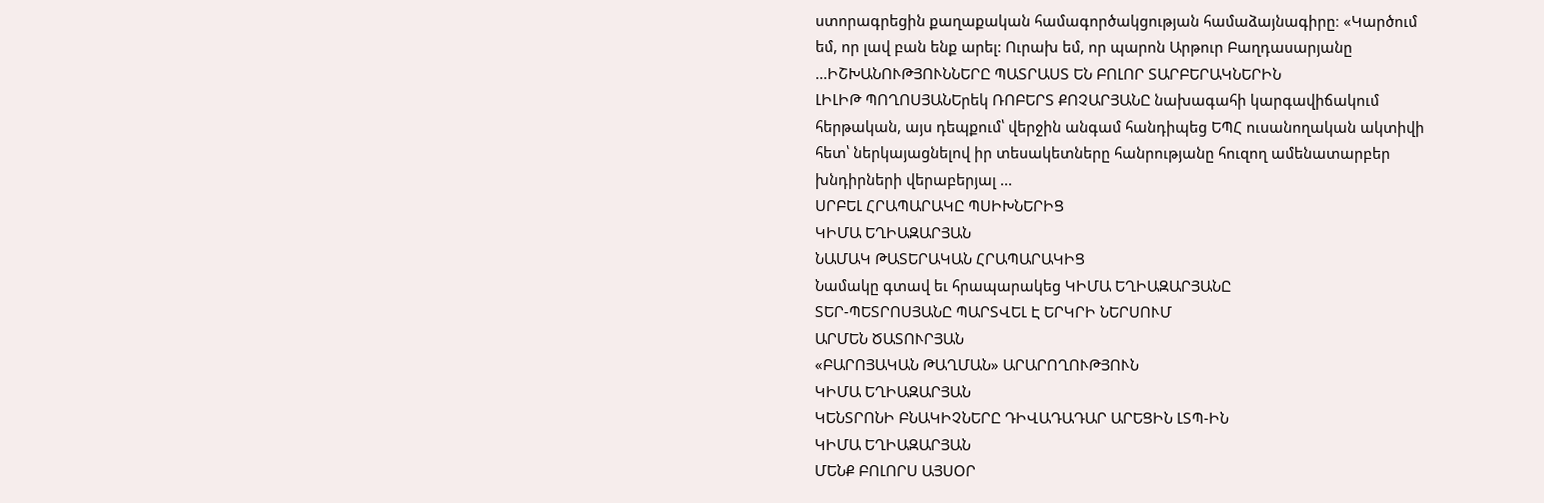ստորագրեցին քաղաքական համագործակցության համաձայնագիրը։ «Կարծում եմ, որ լավ բան ենք արել: Ուրախ եմ, որ պարոն Արթուր Բաղդասարյանը ...ԻՇԽԱՆՈՒԹՅՈՒՆՆԵՐԸ ՊԱՏՐԱՍՏ ԵՆ ԲՈԼՈՐ ՏԱՐԲԵՐԱԿՆԵՐԻՆ
ԼԻԼԻԹ ՊՈՂՈՍՅԱՆԵրեկ ՌՈԲԵՐՏ ՔՈՉԱՐՅԱՆԸ նախագահի կարգավիճակում հերթական, այս դեպքում՝ վերջին անգամ հանդիպեց ԵՊՀ ուսանողական ակտիվի հետ՝ ներկայացնելով իր տեսակետները հանրությանը հուզող ամենատարբեր խնդիրների վերաբերյալ ...
ՍՐԲԵԼ ՀՐԱՊԱՐԱԿԸ ՊՍԻԽՆԵՐԻՑ
ԿԻՄԱ ԵՂԻԱԶԱՐՅԱՆ
ՆԱՄԱԿ ԹԱՏԵՐԱԿԱՆ ՀՐԱՊԱՐԱԿԻՑ
Նամակը գտավ եւ հրապարակեց ԿԻՄԱ ԵՂԻԱԶԱՐՅԱՆԸ
ՏԵՐ-ՊԵՏՐՈՍՅԱՆԸ ՊԱՐՏՎԵԼ Է ԵՐԿՐԻ ՆԵՐՍՈՒՄ
ԱՐՄԵՆ ԾԱՏՈՒՐՅԱՆ
«ԲԱՐՈՅԱԿԱՆ ԹԱՂՄԱՆ» ԱՐԱՐՈՂՈՒԹՅՈՒՆ
ԿԻՄԱ ԵՂԻԱԶԱՐՅԱՆ
ԿԵՆՏՐՈՆԻ ԲՆԱԿԻՉՆԵՐԸ ԴԻՎԱԴԱԴԱՐ ԱՐԵՑԻՆ ԼՏՊ-ԻՆ
ԿԻՄԱ ԵՂԻԱԶԱՐՅԱՆ
ՄԵՆՔ ԲՈԼՈՐՍ ԱՅՍՕՐ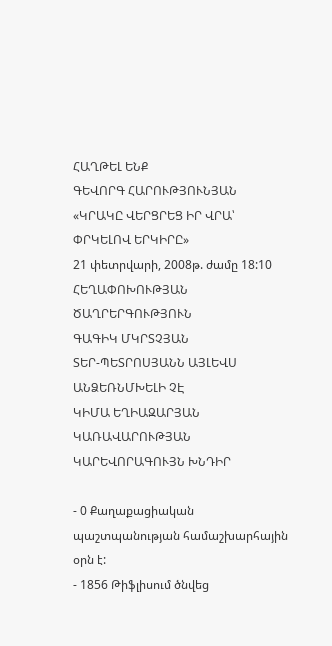ՀԱՂԹԵԼ ԵՆՔ
ԳԵՎՈՐԳ ՀԱՐՈՒԹՅՈՒՆՅԱՆ
«ԿՐԱԿԸ ՎԵՐՑՐԵՑ ԻՐ ՎՐԱ՝ ՓՐԿԵԼՈՎ ԵՐԿԻՐԸ»
21 փետրվարի, 2008թ. ժամը 18:10
ՀԵՂԱՓՈԽՈՒԹՅԱՆ ԾԱՂՐԵՐԳՈՒԹՅՈՒՆ
ԳԱԳԻԿ ՄԿՐՏՉՅԱՆ
ՏԵՐ-ՊԵՏՐՈՍՅԱՆՆ ԱՅԼԵՎՍ ԱՆՁԵՌՆՄԽԵԼԻ ՉԷ
ԿԻՄԱ ԵՂԻԱԶԱՐՅԱՆ
ԿԱՌԱՎԱՐՈՒԹՅԱՆ ԿԱՐԵՎՈՐԱԳՈՒՅՆ ԽՆԴԻՐ

- 0 Քաղաքացիական պաշտպանության համաշխարհային օրն է:
- 1856 Թիֆլիսում ծնվեց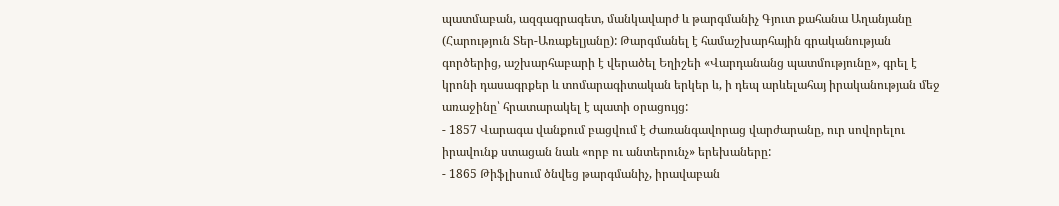պատմաբան, ազգագրագետ, մանկավարժ և թարգմանիչ Գյուտ քահանա Աղանյանը (Հարություն Տեր-Առաքելյանը): Թարգմանել է համաշխարհային գրականության գործերից, աշխարհաբարի է վերածել Եղիշեի «Վարդանանց պատմությունը», գրել է կրոնի դասագրքեր և տոմարագիտական երկեր և, ի դեպ արևելահայ իրականության մեջ առաջինը՝ հրատարակել է պատի օրացույց:
- 1857 Վարագա վանքում բացվում է Ժառանգավորաց վարժարանը, ուր սովորելու իրավունք ստացան նաև «որբ ու անտերունչ» երեխաները:
- 1865 Թիֆլիսում ծնվեց թարգմանիչ, իրավաբան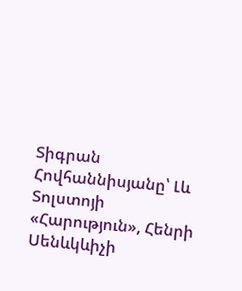Տիգրան Հովհաննիսյանը՝ Լև Տոլստոյի «Հարություն», Հենրի Սենևկևիչի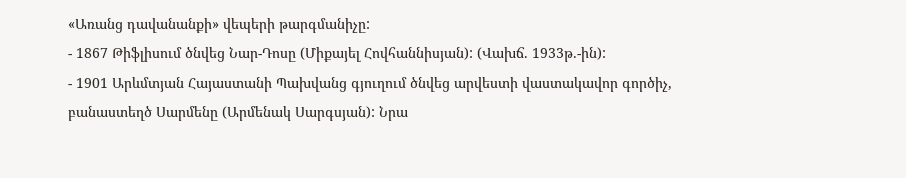«Առանց դավանանքի» վեպերի թարգմանիչը:
- 1867 Թիֆլիսում ծնվեց Նար-Դոսը (Միքայել Հովհաննիսյան): (Վախճ. 1933թ.-ին):
- 1901 Արևմտյան Հայաստանի Պախվանց գյուղում ծնվեց արվեստի վաստակավոր գործիչ, բանաստեղծ Սարմենը (Արմենակ Սարգսյան): Նրա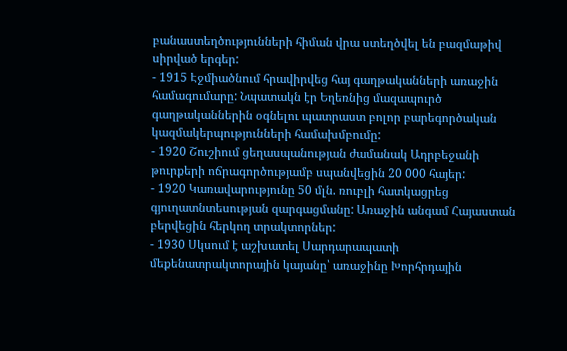բանաստեղծությունների հիման վրա ստեղծվել են բազմաթիվ սիրված երգեր:
- 1915 Էջմիածնում հրավիրվեց հայ գաղթականների առաջին համագումարը: Նպատակն էր Եղեռնից մազապուրծ գաղթականներին օգնելու պատրաստ բոլոր բարեգործական կազմակերպությունների համախմբումը:
- 1920 Շուշիում ցեղասպանության ժամանակ Ադրբեջանի թուրքերի ոճրագործությամբ սպանվեցին 20 000 հայեր:
- 1920 Կառավարությունը 50 մլն. ռուբլի հատկացրեց գյուղատնտեսության զարգացմանը: Առաջին անգամ Հայաստան բերվեցին հերկող տրակտորներ:
- 1930 Սկսում է աշխատել Սարդարապատի մեքենատրակտորային կայանը՝ առաջինը Խորհրդային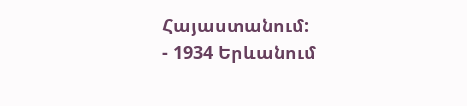Հայաստանում:
- 1934 Երևանում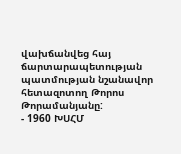վախճանվեց հայ ճարտարապետության պատմության նշանավոր հետազոտող Թորոս Թորամանյանը:
- 1960 ԽՍՀՄ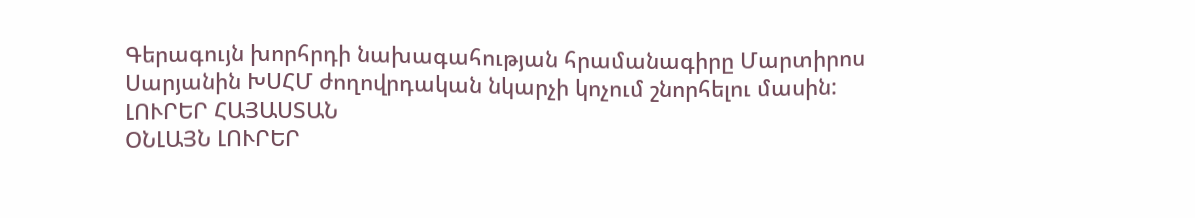Գերագույն խորհրդի նախագահության հրամանագիրը Մարտիրոս Սարյանին ԽՍՀՄ ժողովրդական նկարչի կոչում շնորհելու մասին:
ԼՈՒՐԵՐ ՀԱՅԱՍՏԱՆ
ՕՆԼԱՅՆ ԼՈՒՐԵՐ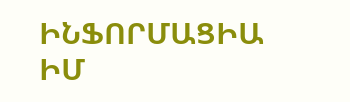ԻՆՖՈՐՄԱՑԻԱ
ԻՄ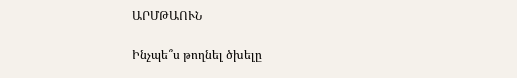ԱՐՄԹԱՈՒՆ

Ինչպե՞ս թողնել ծխելը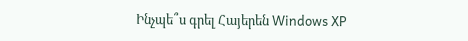Ինչպե՞ս գրել Հայերեն Windows XP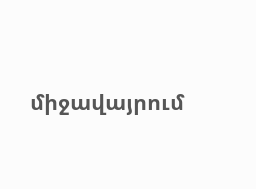միջավայրում